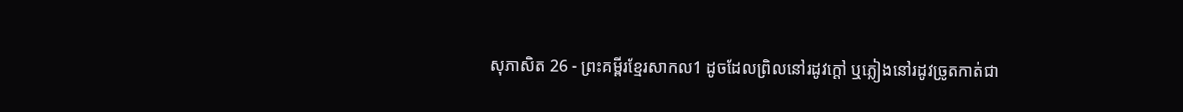សុភាសិត 26 - ព្រះគម្ពីរខ្មែរសាកល1 ដូចដែលព្រិលនៅរដូវក្ដៅ ឬភ្លៀងនៅរដូវច្រូតកាត់ជា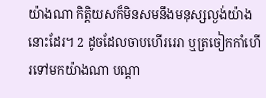យ៉ាងណា កិត្តិយសក៏មិនសមនឹងមនុស្សល្ងង់យ៉ាងនោះដែរ។ 2 ដូចដែលចាបហើររេរា ឬត្រចៀកកាំហើរទៅមកយ៉ាងណា បណ្ដា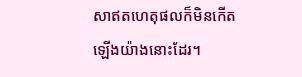សាឥតហេតុផលក៏មិនកើតឡើងយ៉ាងនោះដែរ។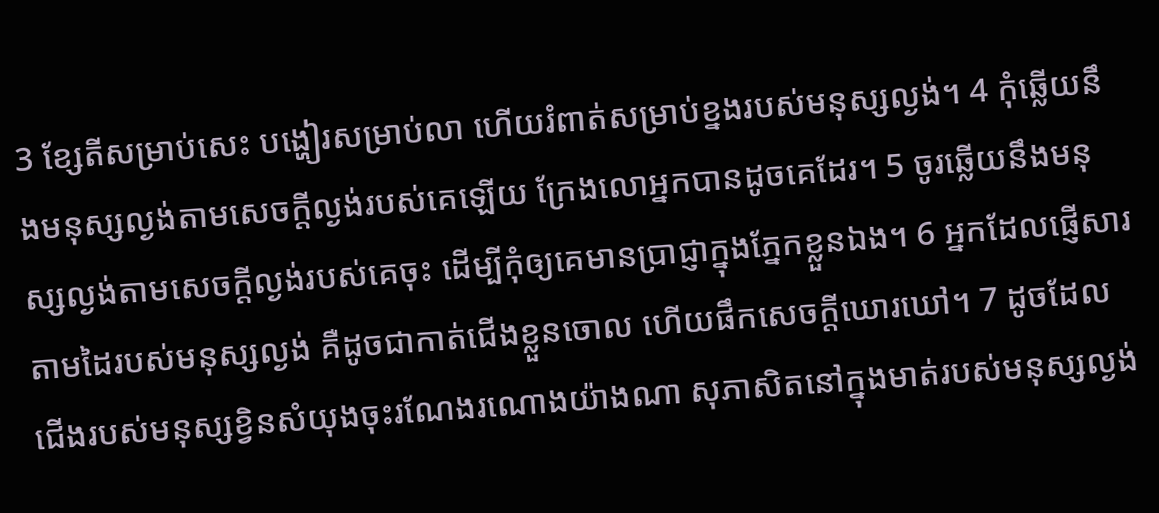3 ខ្សែតីសម្រាប់សេះ បង្ហៀរសម្រាប់លា ហើយរំពាត់សម្រាប់ខ្នងរបស់មនុស្សល្ងង់។ 4 កុំឆ្លើយនឹងមនុស្សល្ងង់តាមសេចក្ដីល្ងង់របស់គេឡើយ ក្រែងលោអ្នកបានដូចគេដែរ។ 5 ចូរឆ្លើយនឹងមនុស្សល្ងង់តាមសេចក្ដីល្ងង់របស់គេចុះ ដើម្បីកុំឲ្យគេមានប្រាជ្ញាក្នុងភ្នែកខ្លួនឯង។ 6 អ្នកដែលផ្ញើសារតាមដៃរបស់មនុស្សល្ងង់ គឺដូចជាកាត់ជើងខ្លួនចោល ហើយផឹកសេចក្ដីឃោរឃៅ។ 7 ដូចដែលជើងរបស់មនុស្សខ្វិនសំយុងចុះរណែងរណោងយ៉ាងណា សុភាសិតនៅក្នុងមាត់របស់មនុស្សល្ងង់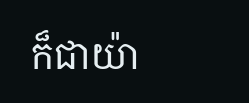ក៏ជាយ៉ា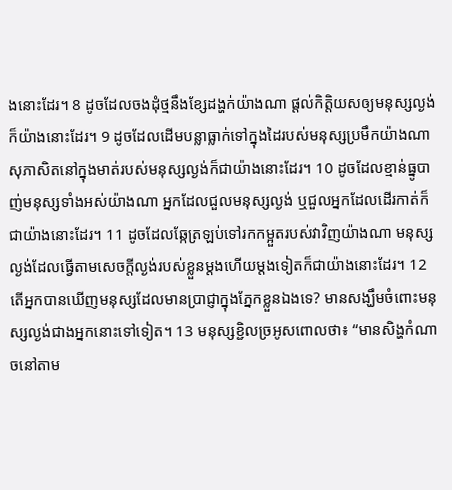ងនោះដែរ។ 8 ដូចដែលចងដុំថ្មនឹងខ្សែដង្ហក់យ៉ាងណា ផ្ដល់កិត្តិយសឲ្យមនុស្សល្ងង់ក៏យ៉ាងនោះដែរ។ 9 ដូចដែលដើមបន្លាធ្លាក់ទៅក្នុងដៃរបស់មនុស្សប្រមឹកយ៉ាងណា សុភាសិតនៅក្នុងមាត់របស់មនុស្សល្ងង់ក៏ជាយ៉ាងនោះដែរ។ 10 ដូចដែលខ្មាន់ធ្នូបាញ់មនុស្សទាំងអស់យ៉ាងណា អ្នកដែលជួលមនុស្សល្ងង់ ឬជួលអ្នកដែលដើរកាត់ក៏ជាយ៉ាងនោះដែរ។ 11 ដូចដែលឆ្កែត្រឡប់ទៅរកកម្អួតរបស់វាវិញយ៉ាងណា មនុស្សល្ងង់ដែលធ្វើតាមសេចក្ដីល្ងង់របស់ខ្លួនម្ដងហើយម្ដងទៀតក៏ជាយ៉ាងនោះដែរ។ 12 តើអ្នកបានឃើញមនុស្សដែលមានប្រាជ្ញាក្នុងភ្នែកខ្លួនឯងទេ? មានសង្ឃឹមចំពោះមនុស្សល្ងង់ជាងអ្នកនោះទៅទៀត។ 13 មនុស្សខ្ជិលច្រអូសពោលថា៖ “មានសិង្ហកំណាចនៅតាម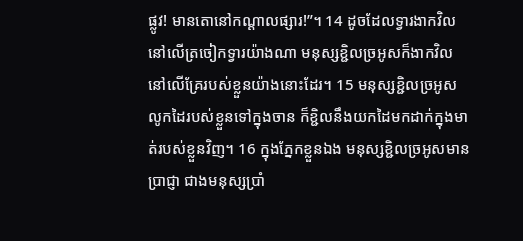ផ្លូវ! មានតោនៅកណ្ដាលផ្សារ!”។ 14 ដូចដែលទ្វារងាកវិលនៅលើត្រចៀកទ្វារយ៉ាងណា មនុស្សខ្ជិលច្រអូសក៏ងាកវិលនៅលើគ្រែរបស់ខ្លួនយ៉ាងនោះដែរ។ 15 មនុស្សខ្ជិលច្រអូសលូកដៃរបស់ខ្លួនទៅក្នុងចាន ក៏ខ្ជិលនឹងយកដៃមកដាក់ក្នុងមាត់របស់ខ្លួនវិញ។ 16 ក្នុងភ្នែកខ្លួនឯង មនុស្សខ្ជិលច្រអូសមានប្រាជ្ញា ជាងមនុស្សប្រាំ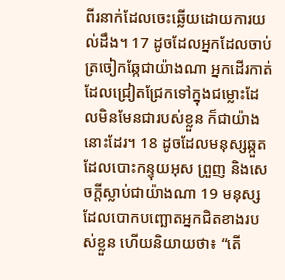ពីរនាក់ដែលចេះឆ្លើយដោយការយល់ដឹង។ 17 ដូចដែលអ្នកដែលចាប់ត្រចៀកឆ្កែជាយ៉ាងណា អ្នកដើរកាត់ដែលជ្រៀតជ្រែកទៅក្នុងជម្លោះដែលមិនមែនជារបស់ខ្លួន ក៏ជាយ៉ាងនោះដែរ។ 18 ដូចដែលមនុស្សឆ្កួតដែលបោះកន្ទុយអុស ព្រួញ និងសេចក្ដីស្លាប់ជាយ៉ាងណា 19 មនុស្សដែលបោកបញ្ឆោតអ្នកជិតខាងរបស់ខ្លួន ហើយនិយាយថា៖ “តើ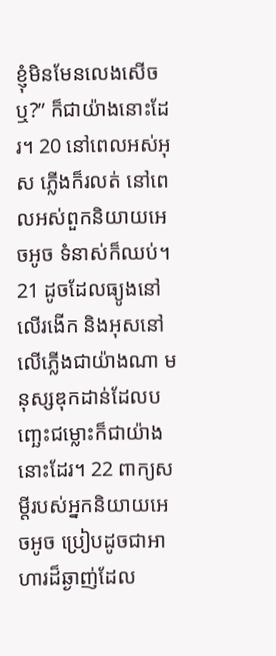ខ្ញុំមិនមែនលេងសើចឬ?” ក៏ជាយ៉ាងនោះដែរ។ 20 នៅពេលអស់អុស ភ្លើងក៏រលត់ នៅពេលអស់ពួកនិយាយអេចអូច ទំនាស់ក៏ឈប់។ 21 ដូចដែលធ្យូងនៅលើរងើក និងអុសនៅលើភ្លើងជាយ៉ាងណា មនុស្សឌុកដាន់ដែលបញ្ឆេះជម្លោះក៏ជាយ៉ាងនោះដែរ។ 22 ពាក្យសម្ដីរបស់អ្នកនិយាយអេចអូច ប្រៀបដូចជាអាហារដ៏ឆ្ងាញ់ដែល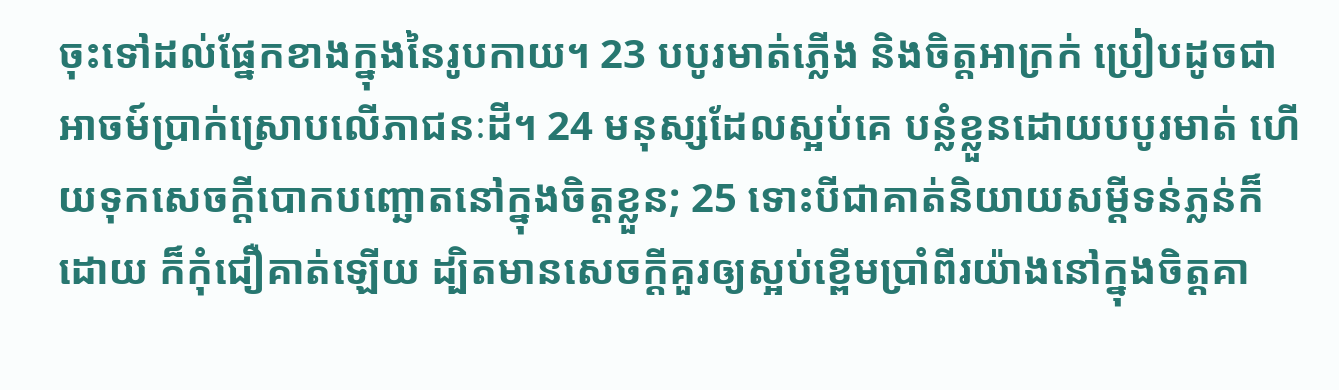ចុះទៅដល់ផ្នែកខាងក្នុងនៃរូបកាយ។ 23 បបូរមាត់ភ្លើង និងចិត្តអាក្រក់ ប្រៀបដូចជាអាចម៍ប្រាក់ស្រោបលើភាជនៈដី។ 24 មនុស្សដែលស្អប់គេ បន្លំខ្លួនដោយបបូរមាត់ ហើយទុកសេចក្ដីបោកបញ្ឆោតនៅក្នុងចិត្តខ្លួន; 25 ទោះបីជាគាត់និយាយសម្ដីទន់ភ្លន់ក៏ដោយ ក៏កុំជឿគាត់ឡើយ ដ្បិតមានសេចក្ដីគួរឲ្យស្អប់ខ្ពើមប្រាំពីរយ៉ាងនៅក្នុងចិត្តគា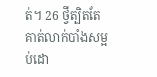ត់។ 26 ថ្វីត្បិតតែគាត់លាក់បាំងសម្អប់ដោ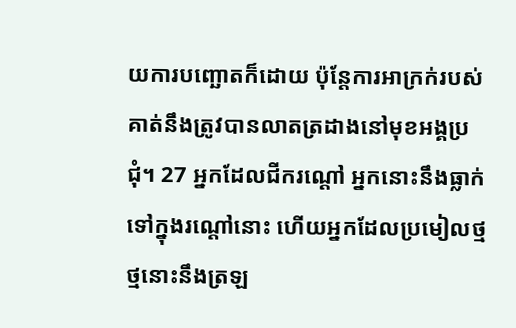យការបញ្ឆោតក៏ដោយ ប៉ុន្តែការអាក្រក់របស់គាត់នឹងត្រូវបានលាតត្រដាងនៅមុខអង្គប្រជុំ។ 27 អ្នកដែលជីករណ្ដៅ អ្នកនោះនឹងធ្លាក់ទៅក្នុងរណ្ដៅនោះ ហើយអ្នកដែលប្រមៀលថ្ម ថ្មនោះនឹងត្រឡ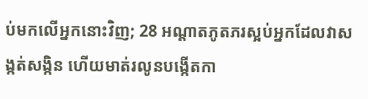ប់មកលើអ្នកនោះវិញ; 28 អណ្ដាតភូតភរស្អប់អ្នកដែលវាសង្កត់សង្កិន ហើយមាត់រលូនបង្កើតកា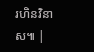រហិនវិនាស៕ |